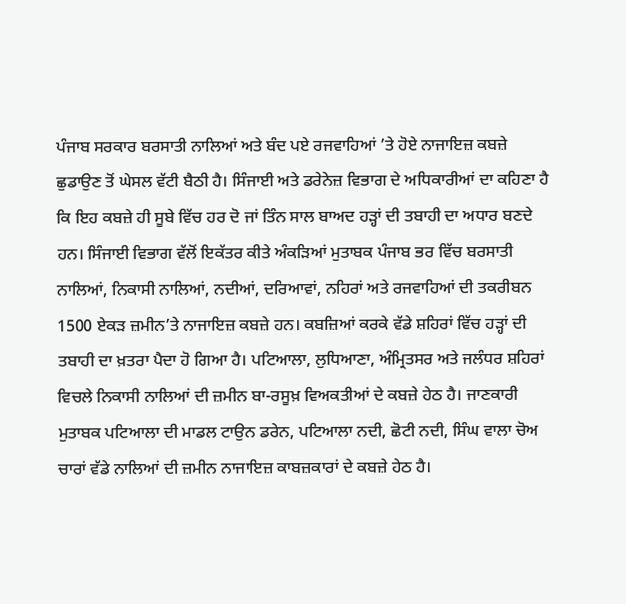ਪੰਜਾਬ ਸਰਕਾਰ ਬਰਸਾਤੀ ਨਾਲਿਆਂ ਅਤੇ ਬੰਦ ਪਏ ਰਜਵਾਹਿਆਂ ’ਤੇ ਹੋਏ ਨਾਜਾਇਜ਼ ਕਬਜ਼ੇ ਛੁਡਾਉਣ ਤੋਂ ਘੇਸਲ ਵੱਟੀ ਬੈਠੀ ਹੈ। ਸਿੰਜਾਈ ਅਤੇ ਡਰੇਨੇਜ਼ ਵਿਭਾਗ ਦੇ ਅਧਿਕਾਰੀਆਂ ਦਾ ਕਹਿਣਾ ਹੈ ਕਿ ਇਹ ਕਬਜ਼ੇ ਹੀ ਸੂਬੇ ਵਿੱਚ ਹਰ ਦੋ ਜਾਂ ਤਿੰਨ ਸਾਲ ਬਾਅਦ ਹਡ਼੍ਹਾਂ ਦੀ ਤਬਾਹੀ ਦਾ ਅਧਾਰ ਬਣਦੇ ਹਨ। ਸਿੰਜਾਈ ਵਿਭਾਗ ਵੱਲੋਂ ਇਕੱਤਰ ਕੀਤੇ ਅੰਕਡ਼ਿਆਂ ਮੁਤਾਬਕ ਪੰਜਾਬ ਭਰ ਵਿੱਚ ਬਰਸਾਤੀ ਨਾਲਿਆਂ, ਨਿਕਾਸੀ ਨਾਲਿਆਂ, ਨਦੀਆਂ, ਦਰਿਆਵਾਂ, ਨਹਿਰਾਂ ਅਤੇ ਰਜਵਾਹਿਆਂ ਦੀ ਤਕਰੀਬਨ 1500 ਏਕਡ਼ ਜ਼ਮੀਨ’ਤੇ ਨਾਜਾਇਜ਼ ਕਬਜ਼ੇ ਹਨ। ਕਬਜ਼ਿਆਂ ਕਰਕੇ ਵੱਡੇ ਸ਼ਹਿਰਾਂ ਵਿੱਚ ਹਡ਼੍ਹਾਂ ਦੀ ਤਬਾਹੀ ਦਾ ਖ਼ਤਰਾ ਪੈਦਾ ਹੋ ਗਿਆ ਹੈ। ਪਟਿਆਲਾ, ਲੁਧਿਆਣਾ, ਅੰਮ੍ਰਿਤਸਰ ਅਤੇ ਜਲੰਧਰ ਸ਼ਹਿਰਾਂ ਵਿਚਲੇ ਨਿਕਾਸੀ ਨਾਲਿਆਂ ਦੀ ਜ਼ਮੀਨ ਬਾ-ਰਸੂਖ਼ ਵਿਅਕਤੀਆਂ ਦੇ ਕਬਜ਼ੇ ਹੇਠ ਹੈ। ਜਾਣਕਾਰੀ ਮੁਤਾਬਕ ਪਟਿਆਲਾ ਦੀ ਮਾਡਲ ਟਾਉਨ ਡਰੇਨ, ਪਟਿਆਲਾ ਨਦੀ, ਛੋਟੀ ਨਦੀ, ਸਿੰਘ ਵਾਲਾ ਚੋਅ ਚਾਰਾਂ ਵੱਡੇ ਨਾਲਿਆਂ ਦੀ ਜ਼ਮੀਨ ਨਾਜਾਇਜ਼ ਕਾਬਜ਼ਕਾਰਾਂ ਦੇ ਕਬਜ਼ੇ ਹੇਠ ਹੈ।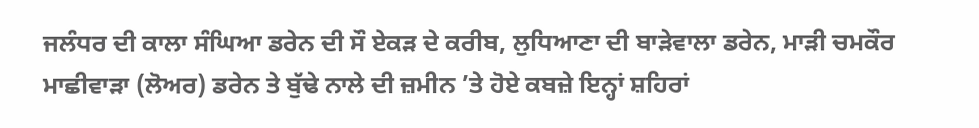ਜਲੰਧਰ ਦੀ ਕਾਲਾ ਸੰਘਿਆ ਡਰੇਨ ਦੀ ਸੌ ਏਕਡ਼ ਦੇ ਕਰੀਬ, ਲੁਧਿਆਣਾ ਦੀ ਬਾਡ਼ੇਵਾਲਾ ਡਰੇਨ, ਮਾਡ਼ੀ ਚਮਕੌਰ ਮਾਛੀਵਾਡ਼ਾ (ਲੋਅਰ) ਡਰੇਨ ਤੇ ਬੁੱਢੇ ਨਾਲੇ ਦੀ ਜ਼ਮੀਨ ’ਤੇ ਹੋਏ ਕਬਜ਼ੇ ਇਨ੍ਹਾਂ ਸ਼ਹਿਰਾਂ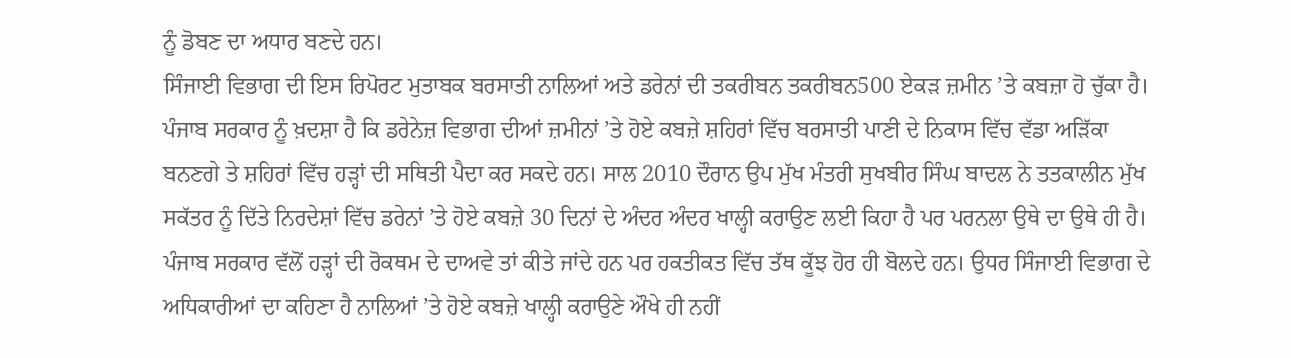ਨੂੰ ਡੋਬਣ ਦਾ ਅਧਾਰ ਬਣਦੇ ਹਨ।
ਸਿੰਜਾਈ ਵਿਭਾਗ ਦੀ ਇਸ ਰਿਪੋਰਟ ਮੁਤਾਬਕ ਬਰਸਾਤੀ ਨਾਲਿਆਂ ਅਤੇ ਡਰੇਨਾਂ ਦੀ ਤਕਰੀਬਨ ਤਕਰੀਬਨ500 ਏਕਡ਼ ਜ਼ਮੀਨ ’ਤੇ ਕਬਜ਼ਾ ਹੋ ਚੁੱਕਾ ਹੈ। ਪੰਜਾਬ ਸਰਕਾਰ ਨੂੰ ਖ਼ਦਸ਼ਾ ਹੈ ਕਿ ਡਰੇਨੇਜ਼ ਵਿਭਾਗ ਦੀਆਂ ਜ਼ਮੀਨਾਂ ’ਤੇ ਹੋਏ ਕਬਜ਼ੇ ਸ਼ਹਿਰਾਂ ਵਿੱਚ ਬਰਸਾਤੀ ਪਾਣੀ ਦੇ ਨਿਕਾਸ ਵਿੱਚ ਵੱਡਾ ਅਡ਼ਿੱਕਾ ਬਨਣਗੇ ਤੇ ਸ਼ਹਿਰਾਂ ਵਿੱਚ ਹਡ਼੍ਹਾਂ ਦੀ ਸਥਿਤੀ ਪੈਦਾ ਕਰ ਸਕਦੇ ਹਨ। ਸਾਲ 2010 ਦੌਰਾਨ ਉਪ ਮੁੱਖ ਮੰਤਰੀ ਸੁਖਬੀਰ ਸਿੰਘ ਬਾਦਲ ਨੇ ਤਤਕਾਲੀਨ ਮੁੱਖ ਸਕੱਤਰ ਨੂੰ ਦਿੱਤੇ ਨਿਰਦੇਸ਼ਾਂ ਵਿੱਚ ਡਰੇਨਾਂ ’ਤੇ ਹੋਏ ਕਬਜ਼ੇ 30 ਦਿਨਾਂ ਦੇ ਅੰਦਰ ਅੰਦਰ ਖਾਲ੍ਹੀ ਕਰਾਉਣ ਲਈ ਕਿਹਾ ਹੈ ਪਰ ਪਰਨਲਾ ਉਥੇ ਦਾ ਉਥੇ ਹੀ ਹੈ। ਪੰਜਾਬ ਸਰਕਾਰ ਵੱਲੋਂ ਹਡ਼੍ਹਾਂ ਦੀ ਰੋਕਥਮ ਦੇ ਦਾਅਵੇ ਤਾਂ ਕੀਤੇ ਜਾਂਦੇ ਹਨ ਪਰ ਹਕਤੀਕਤ ਵਿੱਚ ਤੱਥ ਕੂੱਝ ਹੋਰ ਹੀ ਬੋਲਦੇ ਹਨ। ਉਧਰ ਸਿੰਜਾਈ ਵਿਭਾਗ ਦੇ ਅਧਿਕਾਰੀਆਂ ਦਾ ਕਹਿਣਾ ਹੈ ਨਾਲਿਆਂ ’ਤੇ ਹੋਏ ਕਬਜ਼ੇ ਖਾਲ੍ਹੀ ਕਰਾਉਣੇ ਔਖੇ ਹੀ ਨਹੀਂ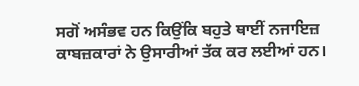ਸਗੋਂ ਅਸੰਭਵ ਹਨ ਕਿਉਂਕਿ ਬਹੁਤੇ ਥਾਈਂ ਨਜਾਇਜ਼ ਕਾਬਜ਼ਕਾਰਾਂ ਨੇ ਉਸਾਰੀਆਂ ਤੱਕ ਕਰ ਲਈਆਂ ਹਨ।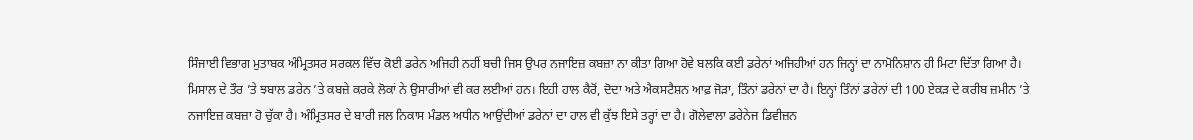ਸਿੰਜਾਈ ਵਿਭਾਗ ਮੁਤਾਬਕ ਅੰਮ੍ਰਿਤਸਰ ਸਰਕਲ ਵਿੱਚ ਕੋਈ ਡਰੇਨ ਅਜਿਹੀ ਨਹੀਂ ਬਚੀ ਜਿਸ ਉਪਰ ਨਜਾਇਜ਼ ਕਬਜ਼ਾ ਨਾ ਕੀਤਾ ਗਿਆ ਹੋਵੇ ਬਲਕਿ ਕਈ ਡਰੇਨਾਂ ਅਜਿਹੀਆਂ ਹਨ ਜਿਨ੍ਹਾਂ ਦਾ ਨਾਮੋਨਿਸ਼ਾਨ ਹੀ ਮਿਟਾ ਦਿੱਤਾ ਗਿਆ ਹੈ।
ਮਿਸਾਲ ਦੇ ਤੌਰ ’ਤੇ ਝਬਾਲ ਡਰੇਨ ’ਤੇ ਕਬਜ਼ੇ ਕਰਕੇ ਲੋਕਾਂ ਨੇ ਉਸਾਰੀਆਂ ਵੀ ਕਰ ਲਈਆਂ ਹਨ। ਇਹੀ ਹਾਲ ਕੈਰੋਂ, ਦੋਦਾ ਅਤੇ ਐਕਸਟੈਸ਼ਨ ਆਫ਼ ਜੋਡ਼ਾ, ਤਿੰਨਾਂ ਡਰੇਨਾਂ ਦਾ ਹੈ। ਇਨ੍ਹਾਂ ਤਿੰਨਾਂ ਡਰੇਨਾਂ ਦੀ 100 ਏਕਡ਼ ਦੇ ਕਰੀਬ ਜ਼ਮੀਨ ’ਤੇ ਨਜਾਇਜ਼ ਕਬਜ਼ਾ ਹੋ ਚੁੱਕਾ ਹੈ। ਅੰਮ੍ਰਿਤਸਰ ਦੇ ਬਾਰੀ ਜਲ ਨਿਕਾਸ ਮੰਡਲ ਅਧੀਨ ਆਉਂਦੀਆਂ ਡਰੇਨਾਂ ਦਾ ਹਾਲ ਵੀ ਕੁੱਝ ਇਸੇ ਤਰ੍ਹਾਂ ਦਾ ਹੈ। ਗੋਲੇਵਾਲਾ ਡਰੇਨੇਜ ਡਿਵੀਜ਼ਨ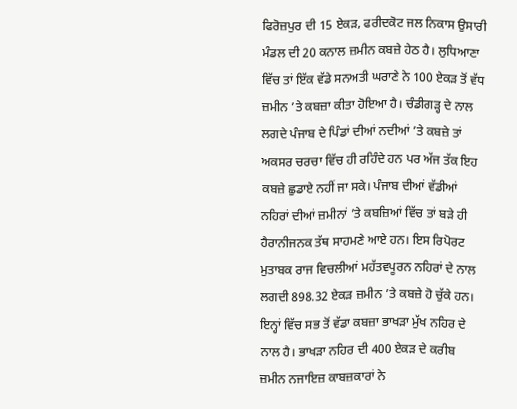ਫਿਰੋਜ਼ਪੁਰ ਦੀ 15 ਏਕਡ਼, ਫਰੀਦਕੋਟ ਜਲ ਨਿਕਾਸ ਉਸਾਰੀ ਮੰਡਲ ਦੀ 20 ਕਨਾਲ ਜ਼ਮੀਨ ਕਬਜ਼ੇ ਹੇਠ ਹੈ। ਲੁਧਿਆਣਾ ਵਿੱਚ ਤਾਂ ਇੱਕ ਵੱਡੇ ਸਨਅਤੀ ਘਰਾਣੇ ਨੇ 100 ਏਕਡ਼ ਤੋਂ ਵੱਧ ਜ਼ਮੀਨ ’ਤੇ ਕਬਜ਼ਾ ਕੀਤਾ ਹੋਇਆ ਹੈ। ਚੰਡੀਗਡ਼੍ਹ ਦੇ ਨਾਲ ਲਗਦੇ ਪੰਜਾਬ ਦੇ ਪਿੰਡਾਂ ਦੀਆਂ ਨਦੀਆਂ ’ਤੇ ਕਬਜ਼ੇ ਤਾਂ ਅਕਸਰ ਚਰਚਾ ਵਿੱਚ ਹੀ ਰਹਿੰਦੇ ਹਨ ਪਰ ਅੱਜ ਤੱਕ ਇਹ ਕਬਜ਼ੇ ਛੁਡਾਏ ਨਹੀਂ ਜਾ ਸਕੇ। ਪੰਜਾਬ ਦੀਆਂ ਵੱਡੀਆਂ ਨਹਿਰਾਂ ਦੀਆਂ ਜ਼ਮੀਨਾਂ ’ਤੇ ਕਬਜ਼ਿਆਂ ਵਿੱਚ ਤਾਂ ਬਡ਼ੇ ਹੀ ਹੈਰਾਨੀਜਨਕ ਤੱਥ ਸਾਹਮਣੇ ਆਏ ਹਨ। ਇਸ ਰਿਪੋਰਟ ਮੁਤਾਬਕ ਰਾਜ ਵਿਚਲੀਆਂ ਮਹੱਤਵਪੂਰਨ ਨਹਿਰਾਂ ਦੇ ਨਾਲ ਲਗਦੀ 898.32 ਏਕਡ਼ ਜ਼ਮੀਨ ’ਤੇ ਕਬਜ਼ੇ ਹੋ ਚੁੱਕੇ ਹਨ। ਇਨ੍ਹਾਂ ਵਿੱਚ ਸਭ ਤੋਂ ਵੱਡਾ ਕਬਜ਼ਾ ਭਾਖਡ਼ਾ ਮੁੱਖ ਨਹਿਰ ਦੇ ਨਾਲ ਹੈ। ਭਾਖਡ਼ਾ ਨਹਿਰ ਦੀ 400 ਏਕਡ਼ ਦੇ ਕਰੀਬ ਜ਼ਮੀਨ ਨਜਾਇਜ਼ ਕਾਬਜ਼ਕਾਰਾਂ ਨੇ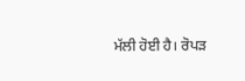ਮੱਲੀ ਹੋਈ ਹੈ। ਰੋਪਡ਼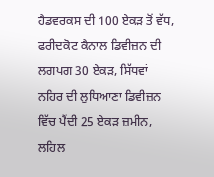ਹੈਡਵਰਕਸ ਦੀ 100 ਏਕਡ਼ ਤੋਂ ਵੱਧ, ਫਰੀਦਕੋਟ ਕੈਨਾਲ ਡਿਵੀਜ਼ਨ ਦੀ ਲਗਪਗ 30 ਏਕਡ਼, ਸਿੱਧਵਾਂ ਨਹਿਰ ਦੀ ਲੁਧਿਆਣਾ ਡਿਵੀਜ਼ਨ ਵਿੱਚ ਪੈਂਦੀ 25 ਏਕਡ਼ ਜ਼ਮੀਨ, ਲਹਿਲ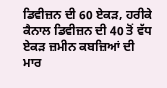ਡਿਵੀਜ਼ਨ ਦੀ 60 ਏਕਡ਼, ਹਰੀਕੇ ਕੈਨਾਲ ਡਿਵੀਜ਼ਨ ਦੀ 40 ਤੋਂ ਵੱਧ ਏਕਡ਼ ਜ਼ਮੀਨ ਕਬਜ਼ਿਆਂ ਦੀ ਮਾਰ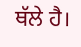ਥੱਲੇ ਹੈ।